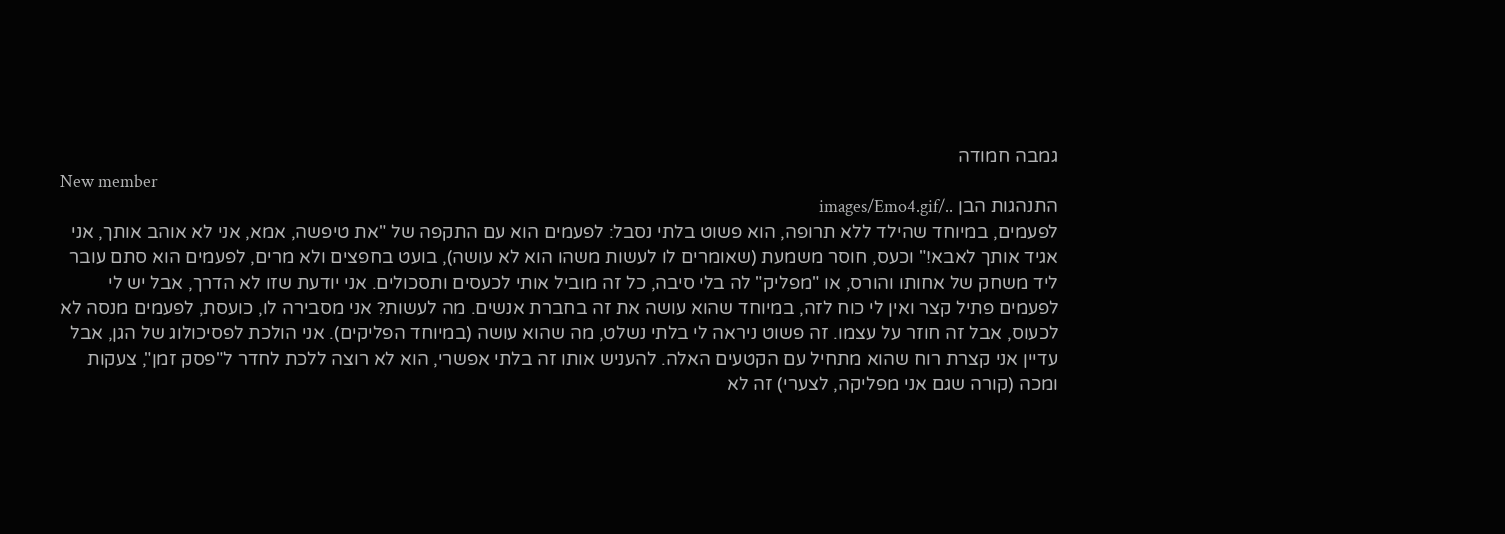גמבה חמודה
New member
התנהגות הבן ../images/Emo4.gif
לפעמים, במיוחד שהילד ללא תרופה, הוא פשוט בלתי נסבל: לפעמים הוא עם התקפה של "את טיפשה, אמא, אני לא אוהב אותך, אני אגיד אותך לאבא!" וכעס, חוסר משמעת (שאומרים לו לעשות משהו הוא לא עושה), בועט בחפצים ולא מרים, לפעמים הוא סתם עובר ליד משחק של אחותו והורס, או "מפליק" לה בלי סיבה, כל זה מוביל אותי לכעסים ותסכולים. אני יודעת שזו לא הדרך, אבל יש לי לפעמים פתיל קצר ואין לי כוח לזה, במיוחד שהוא עושה את זה בחברת אנשים. מה לעשות? אני מסבירה לו, כועסת, לפעמים מנסה לא לכעוס, אבל זה חוזר על עצמו. זה פשוט ניראה לי בלתי נשלט, מה שהוא עושה (במיוחד הפליקים). אני הולכת לפסיכולוג של הגן, אבל עדיין אני קצרת רוח שהוא מתחיל עם הקטעים האלה. להעניש אותו זה בלתי אפשרי, הוא לא רוצה ללכת לחדר ל"פסק זמן", צעקות ומכה (קורה שגם אני מפליקה, לצערי) זה לא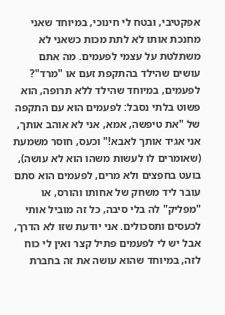אפקטיבי, ובטח לי חינוכי, במיוחד שאני מחנכת אותו לא לתת מכות כשאני לא משתלטת על עצמי לפעמים. מה אתם עושים שהילד בהתקפת זעם או "מרד"?
לפעמים, במיוחד שהילד ללא תרופה, הוא פשוט בלתי נסבל: לפעמים הוא עם התקפה של "את טיפשה, אמא, אני לא אוהב אותך, אני אגיד אותך לאבא!" וכעס, חוסר משמעת (שאומרים לו לעשות משהו הוא לא עושה), בועט בחפצים ולא מרים, לפעמים הוא סתם עובר ליד משחק של אחותו והורס, או "מפליק" לה בלי סיבה, כל זה מוביל אותי לכעסים ותסכולים. אני יודעת שזו לא הדרך, אבל יש לי לפעמים פתיל קצר ואין לי כוח לזה, במיוחד שהוא עושה את זה בחברת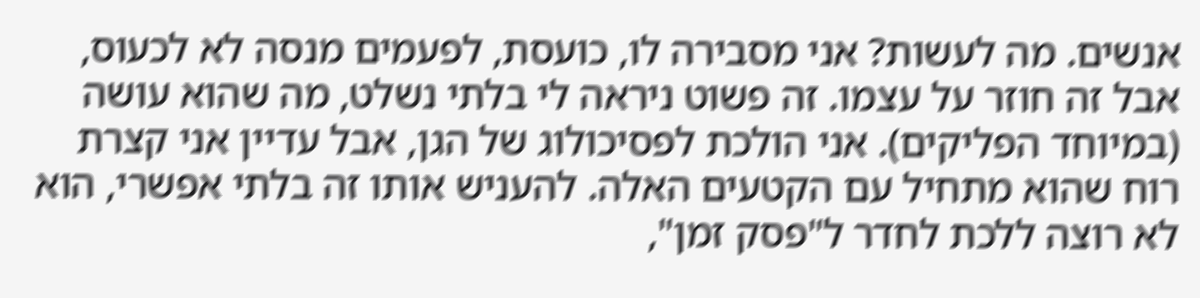אנשים. מה לעשות? אני מסבירה לו, כועסת, לפעמים מנסה לא לכעוס, אבל זה חוזר על עצמו. זה פשוט ניראה לי בלתי נשלט, מה שהוא עושה (במיוחד הפליקים). אני הולכת לפסיכולוג של הגן, אבל עדיין אני קצרת רוח שהוא מתחיל עם הקטעים האלה. להעניש אותו זה בלתי אפשרי, הוא לא רוצה ללכת לחדר ל"פסק זמן",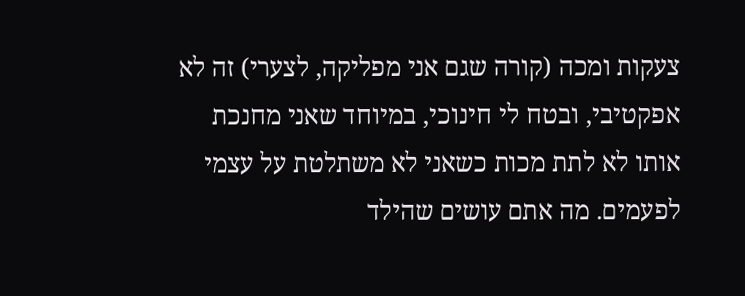צעקות ומכה (קורה שגם אני מפליקה, לצערי) זה לא אפקטיבי, ובטח לי חינוכי, במיוחד שאני מחנכת אותו לא לתת מכות כשאני לא משתלטת על עצמי לפעמים. מה אתם עושים שהילד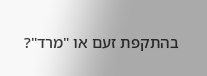בהתקפת זעם או "מרד"?